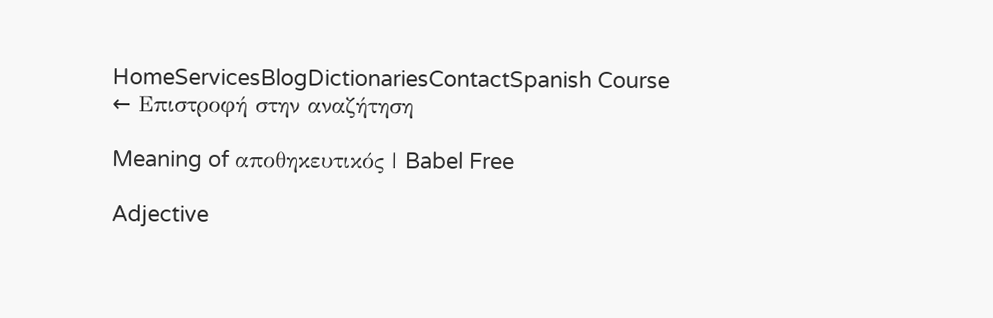HomeServicesBlogDictionariesContactSpanish Course
← Επιστροφή στην αναζήτηση

Meaning of αποθηκευτικός | Babel Free

Adjective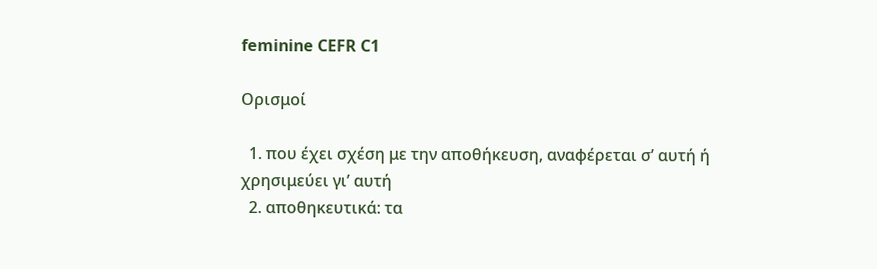feminine CEFR C1

Ορισμοί

  1. που έχει σχέση με την αποθήκευση, αναφέρεται σ’ αυτή ή χρησιμεύει γι’ αυτή
  2. αποθηκευτικά: τα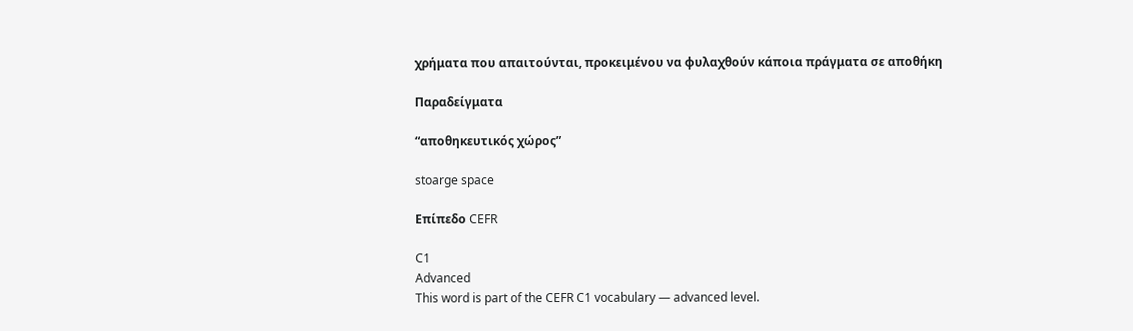χρήματα που απαιτούνται, προκειμένου να φυλαχθούν κάποια πράγματα σε αποθήκη

Παραδείγματα

“αποθηκευτικός χώρος”

stoarge space

Επίπεδο CEFR

C1
Advanced
This word is part of the CEFR C1 vocabulary — advanced level.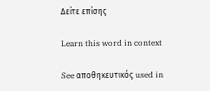Δείτε επίσης

Learn this word in context

See αποθηκευτικός used in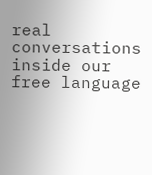real conversations inside our free language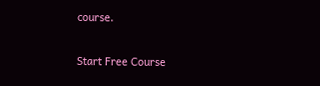course.

Start Free Course